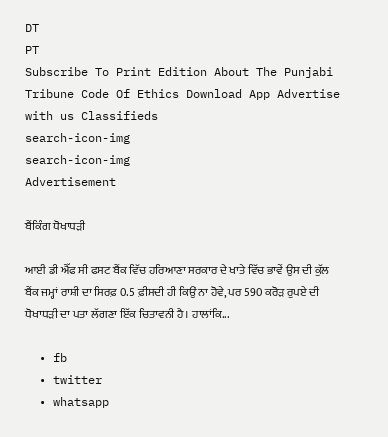DT
PT
Subscribe To Print Edition About The Punjabi Tribune Code Of Ethics Download App Advertise with us Classifieds
search-icon-img
search-icon-img
Advertisement

ਬੈਂਕਿੰਗ ਧੋਖਾਧੜੀ

ਆਈ ਡੀ ਐੱਫ ਸੀ ਫਸਟ ਬੈਂਕ ਵਿੱਚ ਹਰਿਆਣਾ ਸਰਕਾਰ ਦੇ ਖਾਤੇ ਵਿੱਚ ਭਾਵੇਂ ਉਸ ਦੀ ਕੁੱਲ ਬੈਂਕ ਜਮ੍ਹਾਂ ਰਾਸ਼ੀ ਦਾ ਸਿਰਫ਼ 0.5 ਫ਼ੀਸਦੀ ਹੀ ਕਿਉਂ ਨਾ ਹੋਵੇ, ਪਰ 590 ਕਰੋੜ ਰੁਪਏ ਦੀ ਧੋਖਾਧੜੀ ਦਾ ਪਤਾ ਲੱਗਣਾ ਇੱਕ ਚਿਤਾਵਨੀ ਹੈ। ਹਾਲਾਂਕਿ...

  • fb
  • twitter
  • whatsapp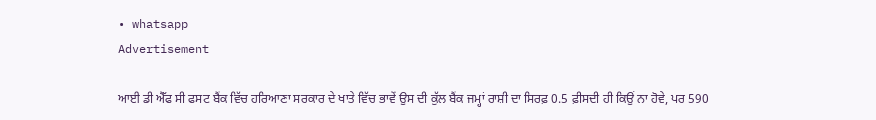• whatsapp
Advertisement

ਆਈ ਡੀ ਐੱਫ ਸੀ ਫਸਟ ਬੈਂਕ ਵਿੱਚ ਹਰਿਆਣਾ ਸਰਕਾਰ ਦੇ ਖਾਤੇ ਵਿੱਚ ਭਾਵੇਂ ਉਸ ਦੀ ਕੁੱਲ ਬੈਂਕ ਜਮ੍ਹਾਂ ਰਾਸ਼ੀ ਦਾ ਸਿਰਫ਼ 0.5 ਫ਼ੀਸਦੀ ਹੀ ਕਿਉਂ ਨਾ ਹੋਵੇ, ਪਰ 590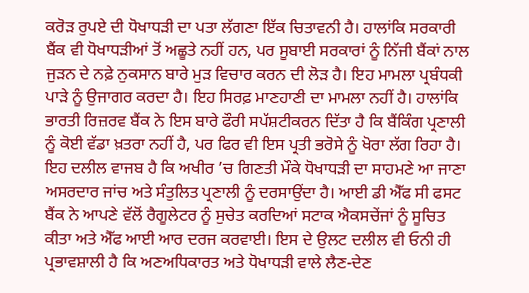ਕਰੋੜ ਰੁਪਏ ਦੀ ਧੋਖਾਧੜੀ ਦਾ ਪਤਾ ਲੱਗਣਾ ਇੱਕ ਚਿਤਾਵਨੀ ਹੈ। ਹਾਲਾਂਕਿ ਸਰਕਾਰੀ ਬੈਂਕ ਵੀ ਧੋਖਾਧੜੀਆਂ ਤੋਂ ਅਛੂਤੇ ਨਹੀਂ ਹਨ, ਪਰ ਸੂਬਾਈ ਸਰਕਾਰਾਂ ਨੂੰ ਨਿੱਜੀ ਬੈਂਕਾਂ ਨਾਲ ਜੁੜਨ ਦੇ ਨਫ਼ੇ ਨੁਕਸਾਨ ਬਾਰੇ ਮੁੜ ਵਿਚਾਰ ਕਰਨ ਦੀ ਲੋੜ ਹੈ। ਇਹ ਮਾਮਲਾ ਪ੍ਰਬੰਧਕੀ ਪਾੜੇ ਨੂੰ ਉਜਾਗਰ ਕਰਦਾ ਹੈ। ਇਹ ਸਿਰਫ਼ ਮਾਣਹਾਣੀ ਦਾ ਮਾਮਲਾ ਨਹੀਂ ਹੈ। ਹਾਲਾਂਕਿ ਭਾਰਤੀ ਰਿਜ਼ਰਵ ਬੈਂਕ ਨੇ ਇਸ ਬਾਰੇ ਫੌਰੀ ਸਪੱਸ਼ਟੀਕਰਨ ਦਿੱਤਾ ਹੈ ਕਿ ਬੈਂਕਿੰਗ ਪ੍ਰਣਾਲੀ ਨੂੰ ਕੋਈ ਵੱਡਾ ਖ਼ਤਰਾ ਨਹੀਂ ਹੈ, ਪਰ ਫਿਰ ਵੀ ਇਸ ਪ੍ਰਤੀ ਭਰੋਸੇ ਨੂੰ ਖੋਰਾ ਲੱਗ ਰਿਹਾ ਹੈ। ਇਹ ਦਲੀਲ ਵਾਜਬ ਹੈ ਕਿ ਅਖੀਰ ’ਚ ਗਿਣਤੀ ਮੌਕੇ ਧੋਖਾਧੜੀ ਦਾ ਸਾਹਮਣੇ ਆ ਜਾਣਾ ਅਸਰਦਾਰ ਜਾਂਚ ਅਤੇ ਸੰਤੁਲਿਤ ਪ੍ਰਣਾਲੀ ਨੂੰ ਦਰਸਾਉਂਦਾ ਹੈ। ਆਈ ਡੀ ਐੱਫ ਸੀ ਫਸਟ ਬੈਂਕ ਨੇ ਆਪਣੇ ਵੱਲੋਂ ਰੈਗੂਲੇਟਰ ਨੂੰ ਸੁਚੇਤ ਕਰਦਿਆਂ ਸਟਾਕ ਐਕਸਚੇਂਜਾਂ ਨੂੰ ਸੂਚਿਤ ਕੀਤਾ ਅਤੇ ਐੱਫ ਆਈ ਆਰ ਦਰਜ ਕਰਵਾਈ। ਇਸ ਦੇ ਉਲਟ ਦਲੀਲ ਵੀ ਓਨੀ ਹੀ ਪ੍ਰਭਾਵਸ਼ਾਲੀ ਹੈ ਕਿ ਅਣਅਧਿਕਾਰਤ ਅਤੇ ਧੋਖਾਧੜੀ ਵਾਲੇ ਲੈਣ-ਦੇਣ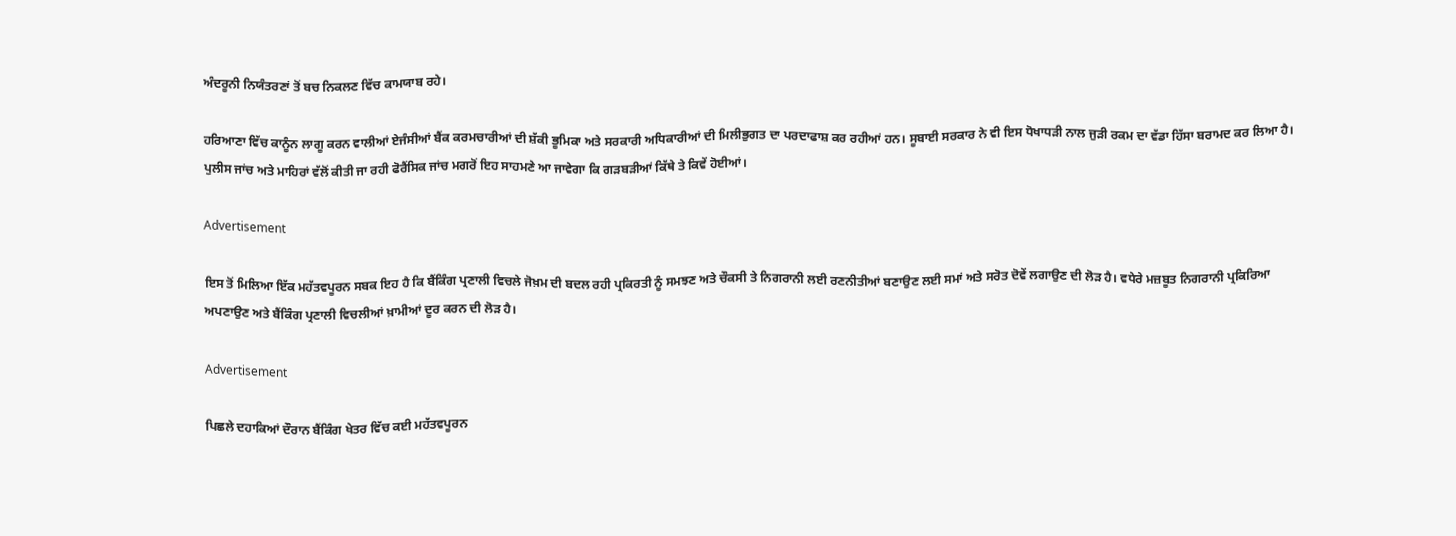ਅੰਦਰੂਨੀ ਨਿਯੰਤਰਣਾਂ ਤੋਂ ਬਚ ਨਿਕਲਣ ਵਿੱਚ ਕਾਮਯਾਬ ਰਹੇ।

ਹਰਿਆਣਾ ਵਿੱਚ ਕਾਨੂੰਨ ਲਾਗੂ ਕਰਨ ਵਾਲੀਆਂ ਏਜੰਸੀਆਂ ਬੈਂਕ ਕਰਮਚਾਰੀਆਂ ਦੀ ਸ਼ੱਕੀ ਭੂਮਿਕਾ ਅਤੇ ਸਰਕਾਰੀ ਅਧਿਕਾਰੀਆਂ ਦੀ ਮਿਲੀਭੁਗਤ ਦਾ ਪਰਦਾਫਾਸ਼ ਕਰ ਰਹੀਆਂ ਹਨ। ਸੂਬਾਈ ਸਰਕਾਰ ਨੇ ਵੀ ਇਸ ਧੋਖਾਧੜੀ ਨਾਲ ਜੁੜੀ ਰਕਮ ਦਾ ਵੱਡਾ ਹਿੱਸਾ ਬਰਾਮਦ ਕਰ ਲਿਆ ਹੈ। ਪੁਲੀਸ ਜਾਂਚ ਅਤੇ ਮਾਹਿਰਾਂ ਵੱਲੋਂ ਕੀਤੀ ਜਾ ਰਹੀ ਫੋਰੈਂਸਿਕ ਜਾਂਚ ਮਗਰੋਂ ਇਹ ਸਾਹਮਣੇ ਆ ਜਾਵੇਗਾ ਕਿ ਗੜਬੜੀਆਂ ਕਿੱਥੇ ਤੇ ਕਿਵੇਂ ਹੋਈਆਂ।

Advertisement

ਇਸ ਤੋਂ ਮਿਲਿਆ ਇੱਕ ਮਹੱਤਵਪੂਰਨ ਸਬਕ ਇਹ ਹੈ ਕਿ ਬੈਂਕਿੰਗ ਪ੍ਰਣਾਲੀ ਵਿਚਲੇ ਜੋਖ਼ਮ ਦੀ ਬਦਲ ਰਹੀ ਪ੍ਰਕਿਰਤੀ ਨੂੰ ਸਮਝਣ ਅਤੇ ਚੌਕਸੀ ਤੇ ਨਿਗਰਾਨੀ ਲਈ ਰਣਨੀਤੀਆਂ ਬਣਾਉਣ ਲਈ ਸਮਾਂ ਅਤੇ ਸਰੋਤ ਦੋਵੇਂ ਲਗਾਉਣ ਦੀ ਲੋੜ ਹੈ। ਵਧੇਰੇ ਮਜ਼ਬੂਤ ਨਿਗਰਾਨੀ ਪ੍ਰਕਿਰਿਆ ਅਪਣਾਉਣ ਅਤੇ ਬੈਂਕਿੰਗ ਪ੍ਰਣਾਲੀ ਵਿਚਲੀਆਂ ਖ਼ਾਮੀਆਂ ਦੂਰ ਕਰਨ ਦੀ ਲੋੜ ਹੈ।

Advertisement

ਪਿਛਲੇ ਦਹਾਕਿਆਂ ਦੌਰਾਨ ਬੈਂਕਿੰਗ ਖੇਤਰ ਵਿੱਚ ਕਈ ਮਹੱਤਵਪੂਰਨ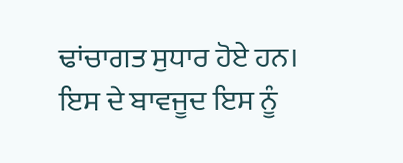ਢਾਂਚਾਗਤ ਸੁਧਾਰ ਹੋਏ ਹਨ। ਇਸ ਦੇ ਬਾਵਜੂਦ ਇਸ ਨੂੰ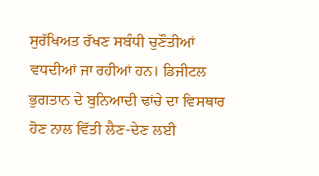ਸੁਰੱਖਿਅਤ ਰੱਖਣ ਸਬੰਧੀ ਚੁਣੌਤੀਆਂ ਵਧਦੀਆਂ ਜਾ ਰਹੀਆਂ ਹਨ। ਡਿਜੀਟਲ ਭੁਗਤਾਨ ਦੇ ਬੁਨਿਆਦੀ ਢਾਂਚੇ ਦਾ ਵਿਸਥਾਰ ਹੋਣ ਨਾਲ ਵਿੱਤੀ ਲੈਣ-ਦੇਣ ਲਈ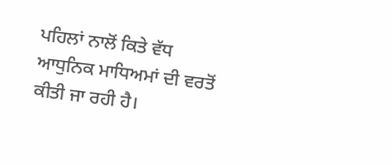ਪਹਿਲਾਂ ਨਾਲੋਂ ਕਿਤੇ ਵੱਧ ਆਧੁਨਿਕ ਮਾਧਿਅਮਾਂ ਦੀ ਵਰਤੋਂ ਕੀਤੀ ਜਾ ਰਹੀ ਹੈ।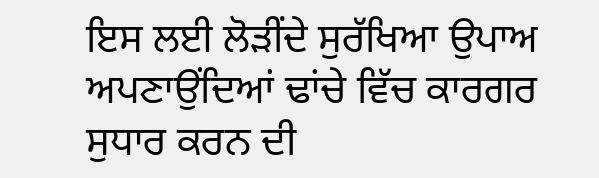ਇਸ ਲਈ ਲੋੜੀਂਦੇ ਸੁਰੱਖਿਆ ਉਪਾਅ ਅਪਣਾਉਂਦਿਆਂ ਢਾਂਚੇ ਵਿੱਚ ਕਾਰਗਰ ਸੁਧਾਰ ਕਰਨ ਦੀ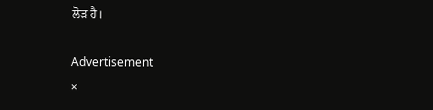ਲੋੜ ਹੈ।

Advertisement
×